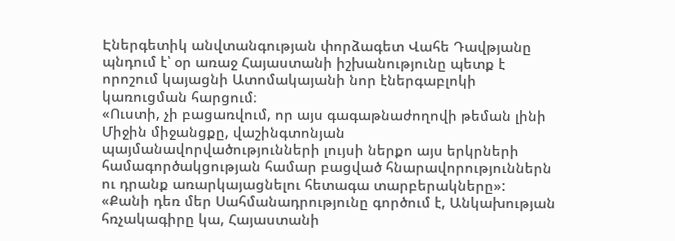Էներգետիկ անվտանգության փորձագետ Վահե Դավթյանը պնդում է՝ օր առաջ Հայաստանի իշխանությունը պետք է որոշում կայացնի Ատոմակայանի նոր էներգաբլոկի կառուցման հարցում։
«Ուստի, չի բացառվում, որ այս գագաթնաժողովի թեման լինի Միջին միջանցքը, վաշինգտոնյան պայմանավորվածությունների լույսի ներքո այս երկրների համագործակցության համար բացված հնարավորություններն ու դրանք առարկայացնելու հետագա տարբերակները»:
«Քանի դեռ մեր Սահմանադրությունը գործում է, Անկախության հռչակագիրը կա, Հայաստանի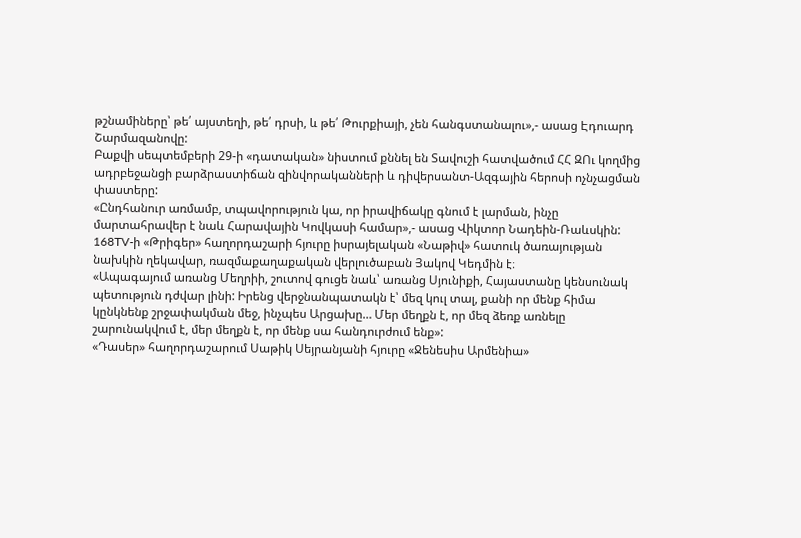թշնամիները՝ թե՛ այստեղի, թե՛ դրսի, և թե՛ Թուրքիայի, չեն հանգստանալու»,- ասաց Էդուարդ Շարմազանովը:
Բաքվի սեպտեմբերի 29-ի «դատական» նիստում քննել են Տավուշի հատվածում ՀՀ ԶՈւ կողմից ադրբեջանցի բարձրաստիճան զինվորականների և դիվերսանտ-Ազգային հերոսի ոչնչացման փաստերը:
«Ընդհանուր առմամբ, տպավորություն կա, որ իրավիճակը գնում է լարման, ինչը մարտահրավեր է նաև Հարավային Կովկասի համար»,- ասաց Վիկտոր Նադեին-Ռաևսկին:
168TV-ի «Թրիգեր» հաղորդաշարի հյուրը իսրայելական «Նաթիվ» հատուկ ծառայության նախկին ղեկավար, ռազմաքաղաքական վերլուծաբան Յակով Կեդմին է։
«Ապագայում առանց Մեղրիի, շուտով գուցե նաև՝ առանց Սյունիքի, Հայաստանը կենսունակ պետություն դժվար լինի: Իրենց վերջնանպատակն է՝ մեզ կուլ տալ, քանի որ մենք հիմա կընկնենք շրջափակման մեջ, ինչպես Արցախը… Մեր մեղքն է, որ մեզ ձեռք առնելը շարունակվում է, մեր մեղքն է, որ մենք սա հանդուրժում ենք»:
«Դասեր» հաղորդաշարում Սաթիկ Սեյրանյանի հյուրը «Ջենեսիս Արմենիա»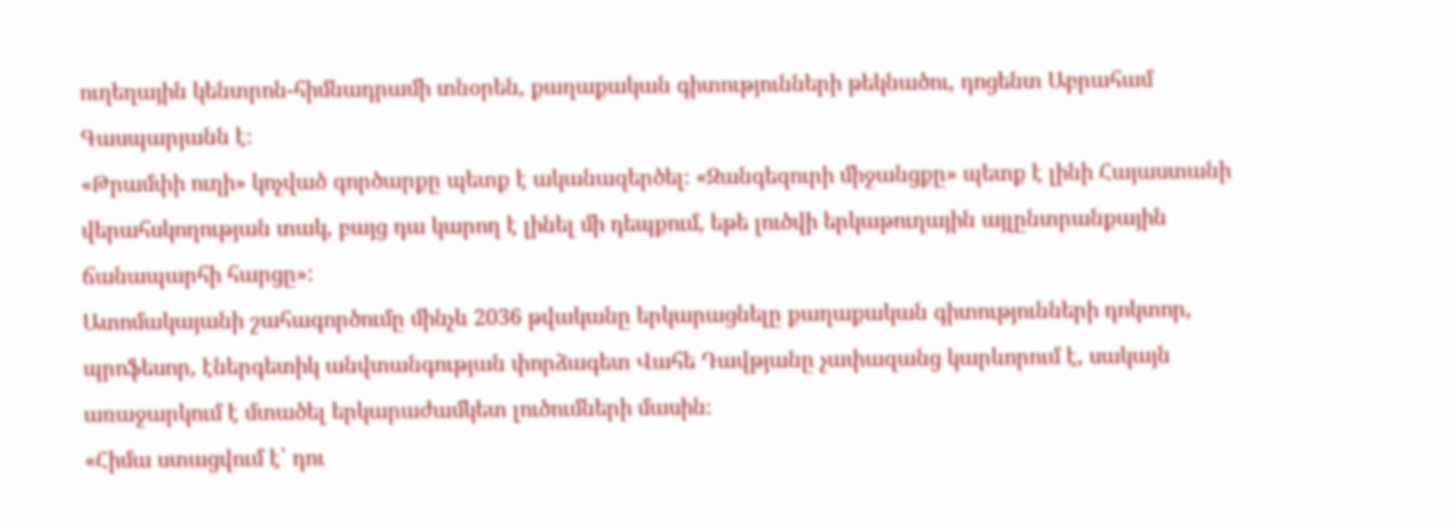ուղեղային կենտրոն-հիմնադրամի տնօրեն, քաղաքական գիտությունների թեկնածու, դոցենտ Աբրահամ Գասպարյանն է։
«Թրամփի ուղի» կոչված գործարքը պետք է ականազերծել։ «Զանգեզուրի միջանցքը» պետք է լինի Հայաստանի վերահսկողության տակ, բայց դա կարող է լինել մի դեպքում, եթե լուծվի երկաթուղային այլընտրանքային ճանապարհի հարցը»:
Ատոմակայանի շահագործումը մինչև 2036 թվականը երկարացնելը քաղաքական գիտությունների դոկտոր, պրոֆեսոր, էներգետիկ անվտանգության փորձագետ Վահե Դավթյանը չափազանց կարևորում է, սակայն առաջարկում է մտածել երկարաժամկետ լուծումների մասին։
«Հիմա ստացվում է՝ դու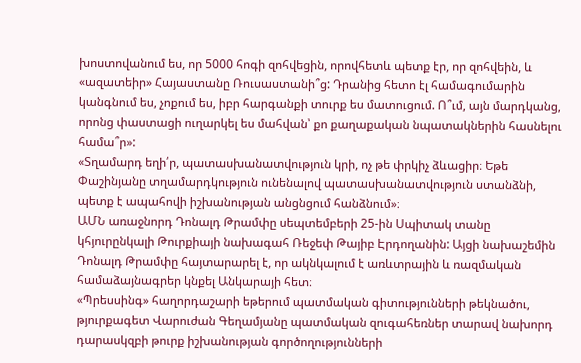խոստովանում ես, որ 5000 հոգի զոհվեցին, որովհետև պետք էր, որ զոհվեին, և «ազատեիր» Հայաստանը Ռուսաստանի՞ց: Դրանից հետո էլ համագումարին կանգնում ես, չոքում ես, իբր հարգանքի տուրք ես մատուցում. Ո՞ւմ, այն մարդկանց, որոնց փաստացի ուղարկել ես մահվան՝ քո քաղաքական նպատակներին հասնելու համա՞ր»:
«Տղամարդ եղի՛ր, պատասխանատվություն կրի, ոչ թե փրկիչ ձևացիր։ Եթե Փաշինյանը տղամարդկություն ունենալով պատասխանատվություն ստանձնի, պետք է ապահովի իշխանության անցնցում հանձնում»։
ԱՄՆ առաջնորդ Դոնալդ Թրամփը սեպտեմբերի 25-ին Սպիտակ տանը կհյուրընկալի Թուրքիայի նախագահ Ռեջեփ Թայիբ Էրդողանին: Այցի նախաշեմին Դոնալդ Թրամփը հայտարարել է, որ ակնկալում է առևտրային և ռազմական համաձայնագրեր կնքել Անկարայի հետ։
«Պրեսսինգ» հաղորդաշարի եթերում պատմական գիտությունների թեկնածու, թյուրքագետ Վարուժան Գեղամյանը պատմական զուգահեռներ տարավ նախորդ դարասկզբի թուրք իշխանության գործողությունների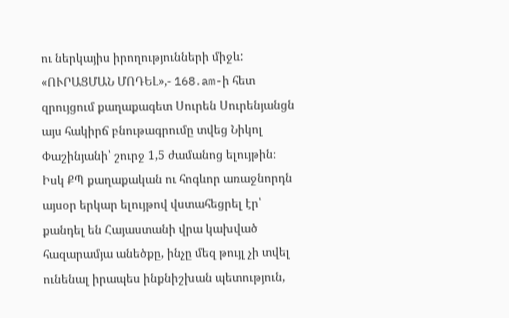ու ներկայիս իրողությունների միջև:
«ՈՒՐԱՑՄԱՆ ՄՈԴԵԼ»,- 168․am-ի հետ զրույցում քաղաքագետ Սուրեն Սուրենյանցն այս հակիրճ բնութագրումը տվեց Նիկոլ Փաշինյանի՝ շուրջ 1,5 ժամանոց ելույթին։ Իսկ ՔՊ քաղաքական ու հոգևոր առաջնորդն այսօր երկար ելույթով վստահեցրել էր՝ քանդել են Հայաստանի վրա կախված հազարամյա անեծքը, ինչը մեզ թույլ չի տվել ունենալ իրապես ինքնիշխան պետություն,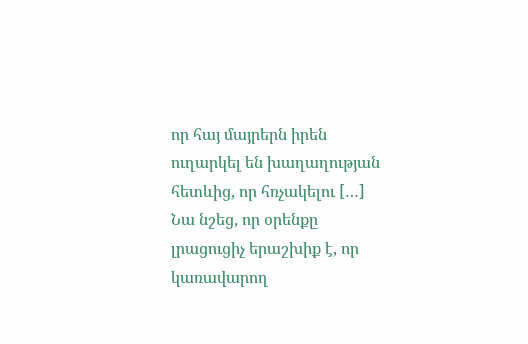որ հայ մայրերն իրեն ուղարկել են խաղաղության հետևից, որ հռչակելու […]
Նա նշեց, որ օրենքը լրացուցիչ երաշխիք է, որ կառավարող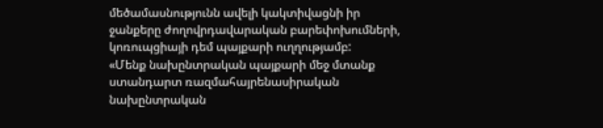մեծամասնությունն ավելի կակտիվացնի իր ջանքերը ժողովրդավարական բարեփոխումների, կոռուպցիայի դեմ պայքարի ուղղությամբ:
«Մենք նախընտրական պայքարի մեջ մտանք ստանդարտ ռազմահայրենասիրական նախընտրական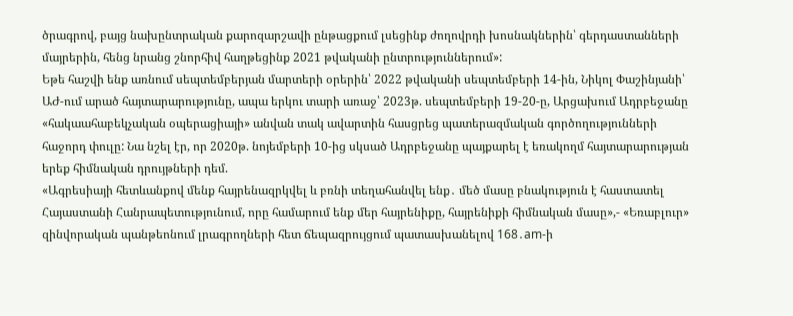ծրագրով, բայց նախընտրական քարոզարշավի ընթացքում լսեցինք ժողովրդի խոսնակներին՝ գերդաստանների մայրերին, հենց նրանց շնորհիվ հաղթեցինք 2021 թվականի ընտրություններում»:
Եթե հաշվի ենք առնում սեպտեմբերյան մարտերի օրերին՝ 2022 թվականի սեպտեմբերի 14-ին, Նիկոլ Փաշինյանի՝ ԱԺ-ում արած հայտարարությունը, ապա երկու տարի առաջ՝ 2023թ. սեպտեմբերի 19-20-ը, Արցախում Ադրբեջանը «հակաահաբեկչական օպերացիայի» անվան տակ ավարտին հասցրեց պատերազմական գործողությունների հաջորդ փուլը: Նա նշել էր, որ 2020թ. նոյեմբերի 10-ից սկսած Ադրբեջանը պայքարել է եռակողմ հայտարարության երեք հիմնական դրույթների դեմ.
«Ագրեսիայի հետևանքով մենք հայրենազրկվել և բռնի տեղահանվել ենք․ մեծ մասը բնակություն է հաստատել Հայաստանի Հանրապետությունում, որը համարում ենք մեր հայրենիքը, հայրենիքի հիմնական մասը»,- «Եռաբլուր» զինվորական պանթեոնում լրագրողների հետ ճեպազրույցում պատասխանելով 168․am-ի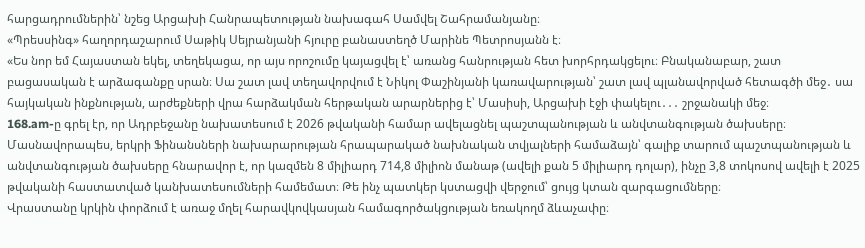հարցադրումներին՝ նշեց Արցախի Հանրապետության նախագահ Սամվել Շահրամանյանը։
«Պրեսսինգ» հաղորդաշարում Սաթիկ Սեյրանյանի հյուրը բանաստեղծ Մարինե Պետրոսյանն է։
«Ես նոր եմ Հայաստան եկել, տեղեկացա, որ այս որոշումը կայացվել է՝ առանց հանրության հետ խորհրդակցելու։ Բնականաբար, շատ բացասական է արձագանքը սրան։ Սա շատ լավ տեղավորվում է Նիկոլ Փաշինյանի կառավարության՝ շատ լավ պլանավորված հետագծի մեջ․ սա հայկական ինքնության, արժեքների վրա հարձակման հերթական արարներից է՝ Մասիսի, Արցախի էջի փակելու․․․ շրջանակի մեջ։
168.am-ը գրել էր, որ Ադրբեջանը նախատեսում է 2026 թվականի համար ավելացնել պաշտպանության և անվտանգության ծախսերը։ Մասնավորապես, երկրի Ֆինանսների նախարարության հրապարակած նախնական տվյալների համաձայն՝ գալիք տարում պաշտպանության և անվտանգության ծախսերը հնարավոր է, որ կազմեն 8 միլիարդ 714,8 միլիոն մանաթ (ավելի քան 5 միլիարդ դոլար), ինչը 3,8 տոկոսով ավելի է 2025 թվականի հաստատված կանխատեսումների համեմատ։ Թե ինչ պատկեր կստացվի վերջում՝ ցույց կտան զարգացումները։
Վրաստանը կրկին փորձում է առաջ մղել հարավկովկասյան համագործակցության եռակողմ ձևաչափը։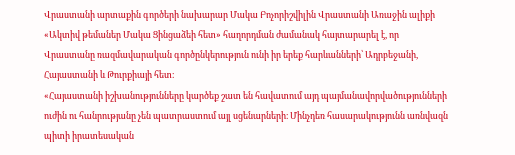Վրաստանի արտաքին գործերի նախարար Մակա Բոչորիշվիլին Վրաստանի Առաջին ալիքի «Ակտիվ թեմաներ Մակա Ցինցաձեի հետ» հաղորդման ժամանակ հայտարարել է, որ Վրաստանը ռազմավարական գործընկերություն ունի իր երեք հարևանների՝ Ադրբեջանի, Հայաստանի և Թուրքիայի հետ։
«Հայաստանի իշխանությունները կարծեք շատ են հավատում այդ պայմանավորվածությունների ուժին ու հանրությանը չեն պատրաստում այլ սցենարների։ Մինչդեռ հասարակությունն առնվազն պիտի իրատեսական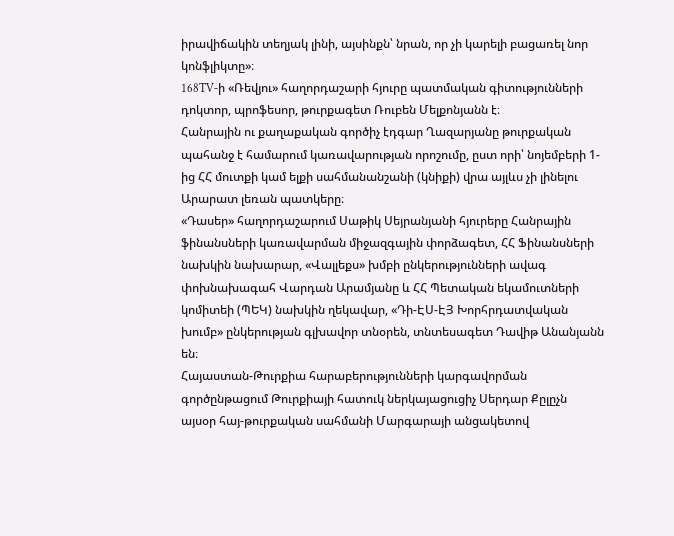իրավիճակին տեղյակ լինի, այսինքն՝ նրան, որ չի կարելի բացառել նոր կոնֆլիկտը»։
168TV-ի «Ռեվյու» հաղորդաշարի հյուրը պատմական գիտությունների դոկտոր, պրոֆեսոր, թուրքագետ Ռուբեն Մելքոնյանն է։
Հանրային ու քաղաքական գործիչ էդգար Ղազարյանը թուրքական պահանջ է համարում կառավարության որոշումը, ըստ որի՝ նոյեմբերի 1-ից ՀՀ մուտքի կամ ելքի սահմանանշանի (կնիքի) վրա այլևս չի լինելու Արարատ լեռան պատկերը։
«Դասեր» հաղորդաշարում Սաթիկ Սեյրանյանի հյուրերը Հանրային ֆինանսների կառավարման միջազգային փորձագետ, ՀՀ Ֆինանսների նախկին նախարար, «Վալլեքս» խմբի ընկերությունների ավագ փոխնախագահ Վարդան Արամյանը և ՀՀ Պետական եկամուտների կոմիտեի (ՊԵԿ) նախկին ղեկավար, «Դի-ԷՍ-ԷՅ Խորհրդատվական խումբ» ընկերության գլխավոր տնօրեն, տնտեսագետ Դավիթ Անանյանն են։
Հայաստան-Թուրքիա հարաբերությունների կարգավորման գործընթացում Թուրքիայի հատուկ ներկայացուցիչ Սերդար Քըլըչն այսօր հայ-թուրքական սահմանի Մարգարայի անցակետով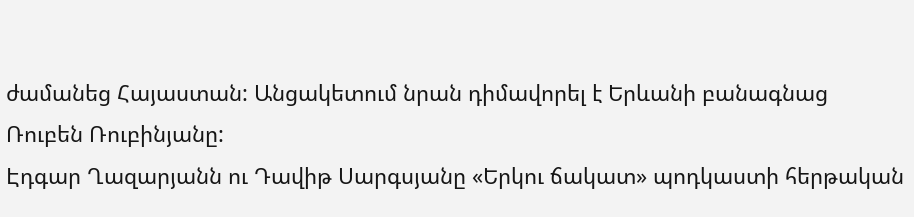ժամանեց Հայաստան: Անցակետում նրան դիմավորել է Երևանի բանագնաց Ռուբեն Ռուբինյանը:
Էդգար Ղազարյանն ու Դավիթ Սարգսյանը «Երկու ճակատ» պոդկաստի հերթական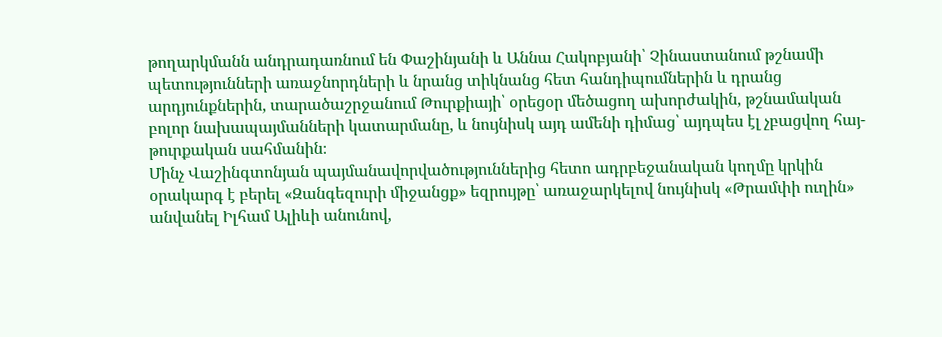թողարկմանն անդրադառնում են Փաշինյանի և Աննա Հակոբյանի՝ Չինաստանում թշնամի պետությունների առաջնորդների և նրանց տիկնանց հետ հանդիպումներին և դրանց արդյունքներին, տարածաշրջանում Թուրքիայի՝ օրեցօր մեծացող ախորժակին, թշնամական բոլոր նախապայմանների կատարմանը, և նույնիսկ այդ ամենի դիմաց՝ այդպես էլ չբացվող հայ-թուրքական սահմանին։
Մինչ Վաշինգտոնյան պայմանավորվածություններից հետո ադրբեջանական կողմը կրկին օրակարգ է բերել «Զանգեզուրի միջանցք» եզրույթը՝ առաջարկելով նույնիսկ «Թրամփի ուղին» անվանել Իլհամ Ալիևի անունով,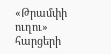«Թրամփի ուղու» հարցերի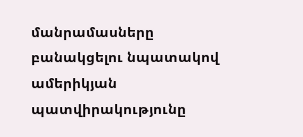մանրամասները բանակցելու նպատակով ամերիկյան պատվիրակությունը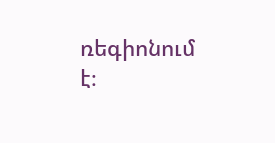ռեգիոնում է։